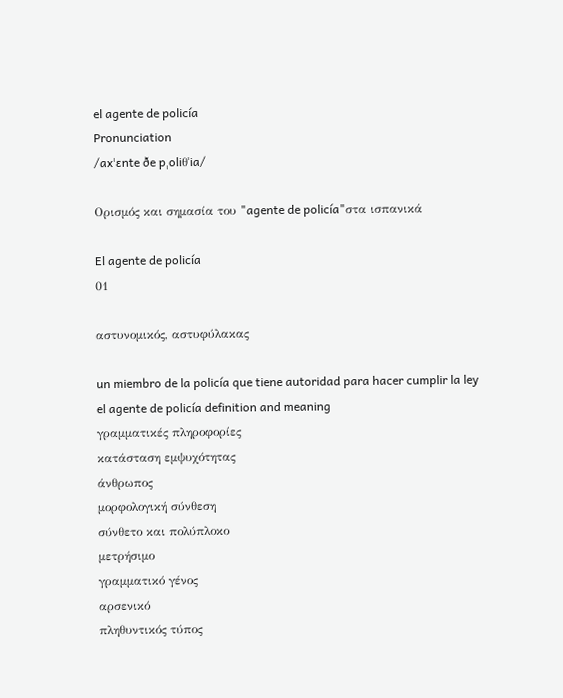el agente de policía
Pronunciation
/axˈɛnte ðe pˌoliθˈia/

Ορισμός και σημασία του "agente de policía"στα ισπανικά

El agente de policía
01

αστυνομικός, αστυφύλακας

un miembro de la policía que tiene autoridad para hacer cumplir la ley
el agente de policía definition and meaning
γραμματικές πληροφορίες
κατάσταση εμψυχότητας
άνθρωπος
μορφολογική σύνθεση
σύνθετο και πολύπλοκο
μετρήσιμο
γραμματικό γένος
αρσενικό
πληθυντικός τύπος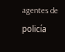agentes de policía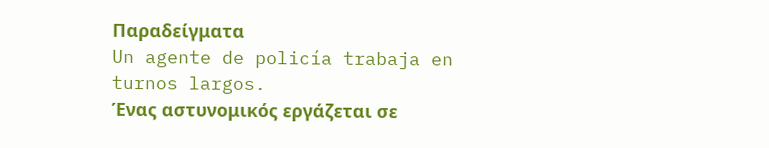Παραδείγματα
Un agente de policía trabaja en turnos largos.
Ένας αστυνομικός εργάζεται σε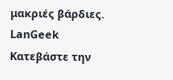μακριές βάρδιες.
LanGeek
Κατεβάστε την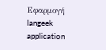Εφαρμογή
langeek application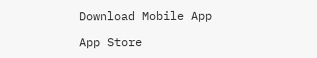Download Mobile App

App Store